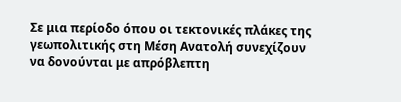Σε μια περίοδο όπου οι τεκτονικές πλάκες της γεωπολιτικής στη Μέση Ανατολή συνεχίζουν να δονούνται με απρόβλεπτη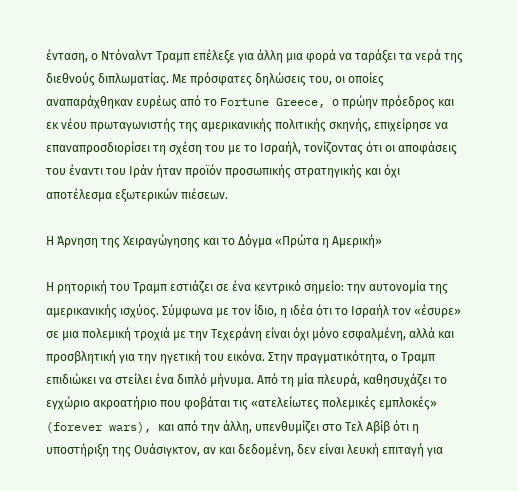ένταση, ο Ντόναλντ Τραμπ επέλεξε για άλλη μια φορά να ταράξει τα νερά της διεθνούς διπλωματίας. Με πρόσφατες δηλώσεις του, οι οποίες αναπαράχθηκαν ευρέως από το Fortune Greece, ο πρώην πρόεδρος και εκ νέου πρωταγωνιστής της αμερικανικής πολιτικής σκηνής, επιχείρησε να επαναπροσδιορίσει τη σχέση του με το Ισραήλ, τονίζοντας ότι οι αποφάσεις του έναντι του Ιράν ήταν προϊόν προσωπικής στρατηγικής και όχι αποτέλεσμα εξωτερικών πιέσεων.

Η Άρνηση της Χειραγώγησης και το Δόγμα «Πρώτα η Αμερική»

Η ρητορική του Τραμπ εστιάζει σε ένα κεντρικό σημείο: την αυτονομία της αμερικανικής ισχύος. Σύμφωνα με τον ίδιο, η ιδέα ότι το Ισραήλ τον «έσυρε» σε μια πολεμική τροχιά με την Τεχεράνη είναι όχι μόνο εσφαλμένη, αλλά και προσβλητική για την ηγετική του εικόνα. Στην πραγματικότητα, ο Τραμπ επιδιώκει να στείλει ένα διπλό μήνυμα. Από τη μία πλευρά, καθησυχάζει το εγχώριο ακροατήριο που φοβάται τις «ατελείωτες πολεμικές εμπλοκές» (forever wars), και από την άλλη, υπενθυμίζει στο Τελ Αβίβ ότι η υποστήριξη της Ουάσιγκτον, αν και δεδομένη, δεν είναι λευκή επιταγή για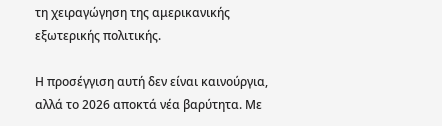τη χειραγώγηση της αμερικανικής εξωτερικής πολιτικής.

Η προσέγγιση αυτή δεν είναι καινούργια, αλλά το 2026 αποκτά νέα βαρύτητα. Με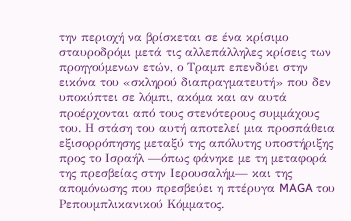την περιοχή να βρίσκεται σε ένα κρίσιμο σταυροδρόμι μετά τις αλλεπάλληλες κρίσεις των προηγούμενων ετών, ο Τραμπ επενδύει στην εικόνα του «σκληρού διαπραγματευτή» που δεν υποκύπτει σε λόμπι, ακόμα και αν αυτά προέρχονται από τους στενότερους συμμάχους του. Η στάση του αυτή αποτελεί μια προσπάθεια εξισορρόπησης μεταξύ της απόλυτης υποστήριξης προς το Ισραήλ —όπως φάνηκε με τη μεταφορά της πρεσβείας στην Ιερουσαλήμ— και της απομόνωσης που πρεσβεύει η πτέρυγα MAGA του Ρεπουμπλικανικού Κόμματος.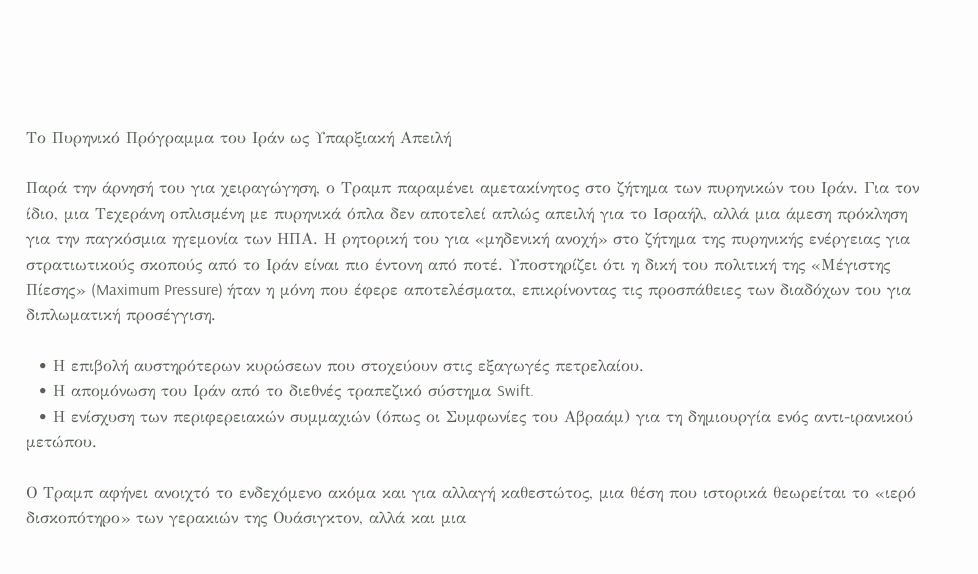Το Πυρηνικό Πρόγραμμα του Ιράν ως Υπαρξιακή Απειλή

Παρά την άρνησή του για χειραγώγηση, ο Τραμπ παραμένει αμετακίνητος στο ζήτημα των πυρηνικών του Ιράν. Για τον ίδιο, μια Τεχεράνη οπλισμένη με πυρηνικά όπλα δεν αποτελεί απλώς απειλή για το Ισραήλ, αλλά μια άμεση πρόκληση για την παγκόσμια ηγεμονία των ΗΠΑ. Η ρητορική του για «μηδενική ανοχή» στο ζήτημα της πυρηνικής ενέργειας για στρατιωτικούς σκοπούς από το Ιράν είναι πιο έντονη από ποτέ. Υποστηρίζει ότι η δική του πολιτική της «Μέγιστης Πίεσης» (Maximum Pressure) ήταν η μόνη που έφερε αποτελέσματα, επικρίνοντας τις προσπάθειες των διαδόχων του για διπλωματική προσέγγιση.

  • Η επιβολή αυστηρότερων κυρώσεων που στοχεύουν στις εξαγωγές πετρελαίου.
  • Η απομόνωση του Ιράν από το διεθνές τραπεζικό σύστημα Swift.
  • Η ενίσχυση των περιφερειακών συμμαχιών (όπως οι Συμφωνίες του Αβραάμ) για τη δημιουργία ενός αντι-ιρανικού μετώπου.

Ο Τραμπ αφήνει ανοιχτό το ενδεχόμενο ακόμα και για αλλαγή καθεστώτος, μια θέση που ιστορικά θεωρείται το «ιερό δισκοπότηρο» των γερακιών της Ουάσιγκτον, αλλά και μια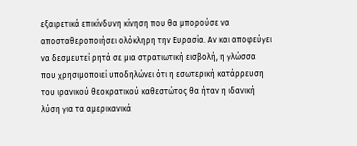εξαιρετικά επικίνδυνη κίνηση που θα μπορούσε να αποσταθεροποιήσει ολόκληρη την Ευρασία. Αν και αποφεύγει να δεσμευτεί ρητά σε μια στρατιωτική εισβολή, η γλώσσα που χρησιμοποιεί υποδηλώνει ότι η εσωτερική κατάρρευση του ιρανικού θεοκρατικού καθεστώτος θα ήταν η ιδανική λύση για τα αμερικανικά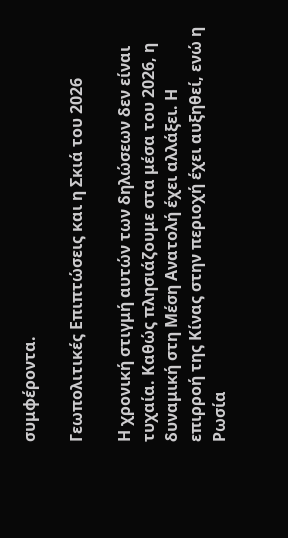συμφέροντα.

Γεωπολιτικές Επιπτώσεις και η Σκιά του 2026

Η χρονική στιγμή αυτών των δηλώσεων δεν είναι τυχαία. Καθώς πλησιάζουμε στα μέσα του 2026, η δυναμική στη Μέση Ανατολή έχει αλλάξει. Η επιρροή της Κίνας στην περιοχή έχει αυξηθεί, ενώ η Ρωσία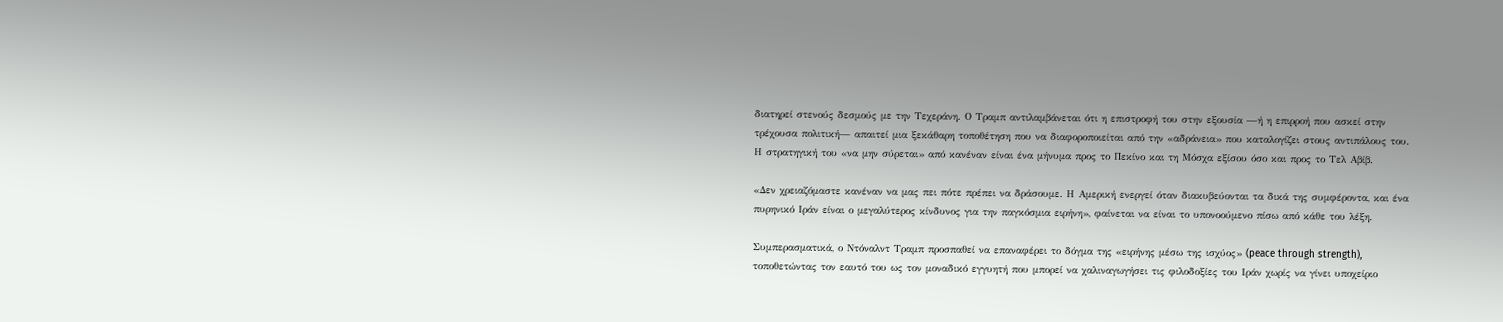διατηρεί στενούς δεσμούς με την Τεχεράνη. Ο Τραμπ αντιλαμβάνεται ότι η επιστροφή του στην εξουσία —ή η επιρροή που ασκεί στην τρέχουσα πολιτική— απαιτεί μια ξεκάθαρη τοποθέτηση που να διαφοροποιείται από την «αδράνεια» που καταλογίζει στους αντιπάλους του. Η στρατηγική του «να μην σύρεται» από κανέναν είναι ένα μήνυμα προς το Πεκίνο και τη Μόσχα εξίσου όσο και προς το Τελ Αβίβ.

«Δεν χρειαζόμαστε κανέναν να μας πει πότε πρέπει να δράσουμε. Η Αμερική ενεργεί όταν διακυβεύονται τα δικά της συμφέροντα, και ένα πυρηνικό Ιράν είναι ο μεγαλύτερος κίνδυνος για την παγκόσμια ειρήνη», φαίνεται να είναι το υπονοούμενο πίσω από κάθε του λέξη.

Συμπερασματικά, ο Ντόναλντ Τραμπ προσπαθεί να επαναφέρει το δόγμα της «ειρήνης μέσω της ισχύος» (peace through strength), τοποθετώντας τον εαυτό του ως τον μοναδικό εγγυητή που μπορεί να χαλιναγωγήσει τις φιλοδοξίες του Ιράν χωρίς να γίνει υποχείριο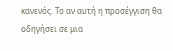κανενός. Το αν αυτή η προσέγγιση θα οδηγήσει σε μια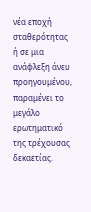νέα εποχή σταθερότητας ή σε μια ανάφλεξη άνευ προηγουμένου, παραμένει το μεγάλο ερωτηματικό της τρέχουσας δεκαετίας.